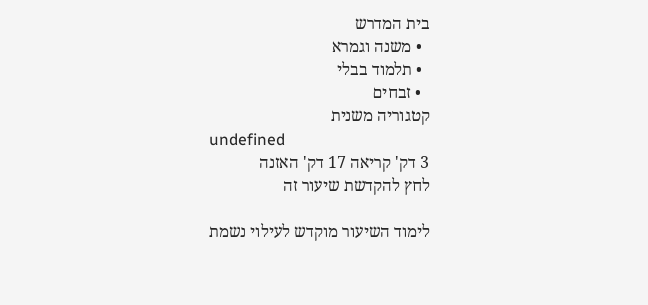בית המדרש
  • משנה וגמרא
  • תלמוד בבלי
  • זבחים
קטגוריה משנית
undefined
3 דק' קריאה 17 דק' האזנה
לחץ להקדשת שיעור זה

לימוד השיעור מוקדש לעילוי נשמת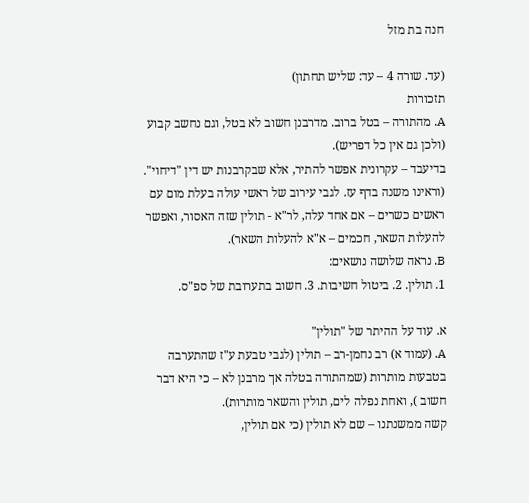חנה בת מזל

(עד. שורה 4 – עד: שליש תחתון)
תזכורות
A. מהתורה – בטל ברוב. מדרבנן חשוב לא בטל, וגם נחשב קבוע (ולכן גם אין כל דפריש).
בדיעבד – עקרונית אפשר להתיר, אלא שבקרבנות יש דין "דיחוי".
(וראינו משנה בדף עז. לגבי עירוב של ראשי עולה בעלת מום עם ראשים כשרים – אם אחד עלה, לר"א - תולין שזה האסור, ואפשר להעלות השאר, חכמים – א"א להעלות השאר).
B. נראה שלושה נושאים:
1. תולין. 2. ביטול חשיבות. 3. חשוב בתערובת של ספ"ס.

א. עוד על ההיתר של "תולין"
A. (עמוד א) רב נחמן-רב – תולין (לגבי טבעת ע"ז שהתערבה בטבעות מותרות (שמהתורה בטלה אך מרבנן לא – כי היא דבר חשוב ), ואחת נפלה לים, תולין והשאר מותרות).
קשה ממשנתנו – שם לא תולין (כי אם תולין,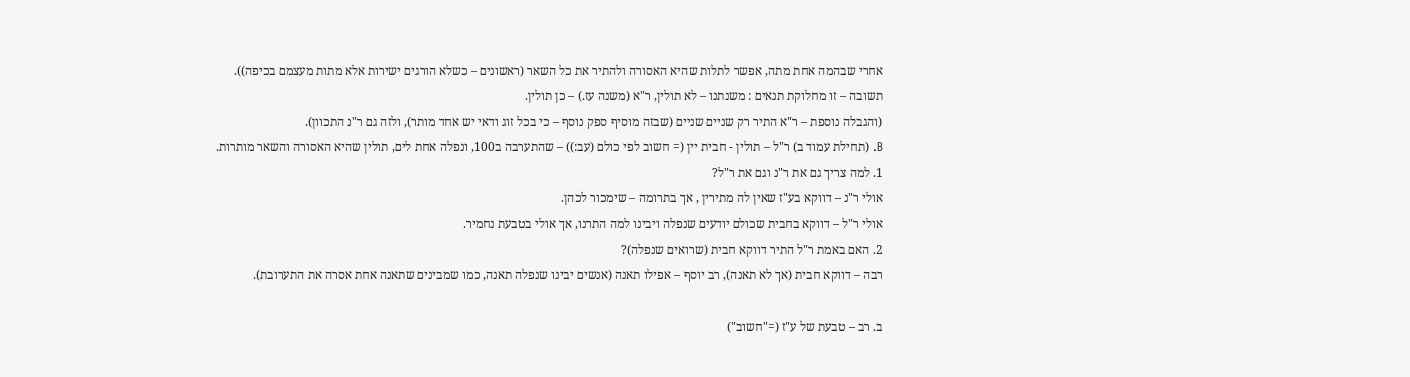אחרי שבהמה אחת מתה, אפשר לתלות שהיא האסורה ולהתיר את כל השאר (ראשונים – כשלא הורגים ישירות אלא מתות מעצמם בכיפה)).
תשובה – זו מחלוקת תנאים : משנתנו – לא תולין, ר"א (משנה עז.) – כן תולין.
(והגבלה נוספת – ר"א התיר רק שניים שניים (שבזה מוסיף ספק נוסף – כי בכל זוג ודאי יש אחד מותר), ולזה גם ר"נ התכוון).
B. (תחילת עמוד ב) ר"ל – תולין - חבית יין (= חשוב לפי כולם (עב:)) – שהתערבה ב100, ונפלה אחת לים, תולין שהיא האסורה והשאר מותרות.
1. למה צריך גם את ר"נ וגם את ר"ל?
אולי ר"נ – דווקא בע"ז שאין לה מתירין , אך בתרומה – שימכור לכהן.
אולי ר"ל – דווקא בחבית שכולם יודעים שנפלה ויבינו למה התרנו, אך אולי בטבעת נחמיר.
2. האם באמת ר"ל התיר דווקא חבית (שרואים שנפלה)?
רבה – דווקא חבית (אך לא תאנה), רב יוסף – אפילו תאנה (אנשים יבינו שנפלה תאנה, כמו שמבינים שתאנה אחת אסרה את התערובת).

ב. רב – טבעת של ע"ז (="חשוב")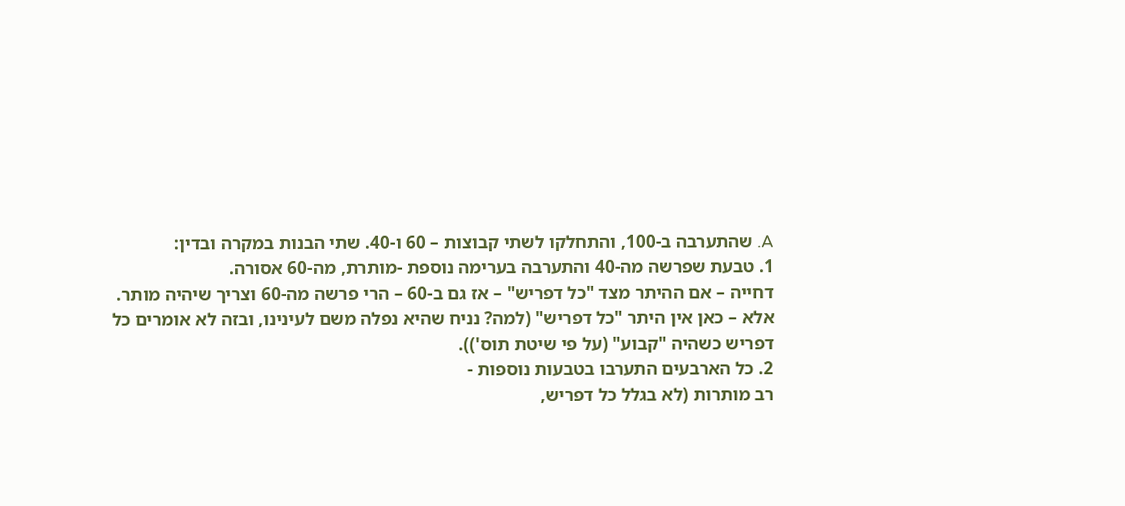A. שהתערבה ב-100, והתחלקו לשתי קבוצות – 60 ו-40. שתי הבנות במקרה ובדין:
1. טבעת שפרשה מה-40 והתערבה בערימה נוספת -מותרת, מה-60 אסורה.
דחייה – אם ההיתר מצד "כל דפריש" – אז גם ב-60 – הרי פרשה מה-60 וצריך שיהיה מותר.
אלא – כאן אין היתר "כל דפריש" (למה? נניח שהיא נפלה משם לעינינו, ובזה לא אומרים כל דפריש כשהיה "קבוע" (על פי שיטת תוס')).
2. כל הארבעים התערבו בטבעות נוספות -
רב מותרות (לא בגלל כל דפריש,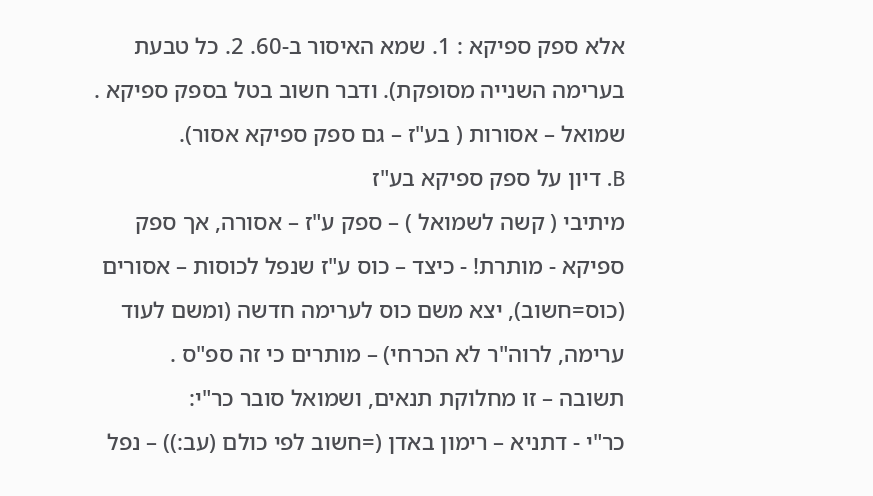אלא ספק ספיקא : 1. שמא האיסור ב-60. 2. כל טבעת בערימה השנייה מסופקת). ודבר חשוב בטל בספק ספיקא .
שמואל – אסורות ( בע"ז – גם ספק ספיקא אסור).
B. דיון על ספק ספיקא בע"ז
מיתיבי ( קשה לשמואל ) – ספק ע"ז – אסורה, אך ספק ספיקא - מותרת! - כיצד – כוס ע"ז שנפל לכוסות – אסורים (כוס=חשוב), יצא משם כוס לערימה חדשה (ומשם לעוד ערימה, לרוה"ר לא הכרחי) – מותרים כי זה ספ"ס .
תשובה – זו מחלוקת תנאים, ושמואל סובר כר"י:
כר"י - דתניא – רימון באדן (=חשוב לפי כולם (עב:)) – נפל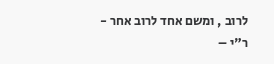לרוב , ומשם אחד לרוב אחר -
ר"י –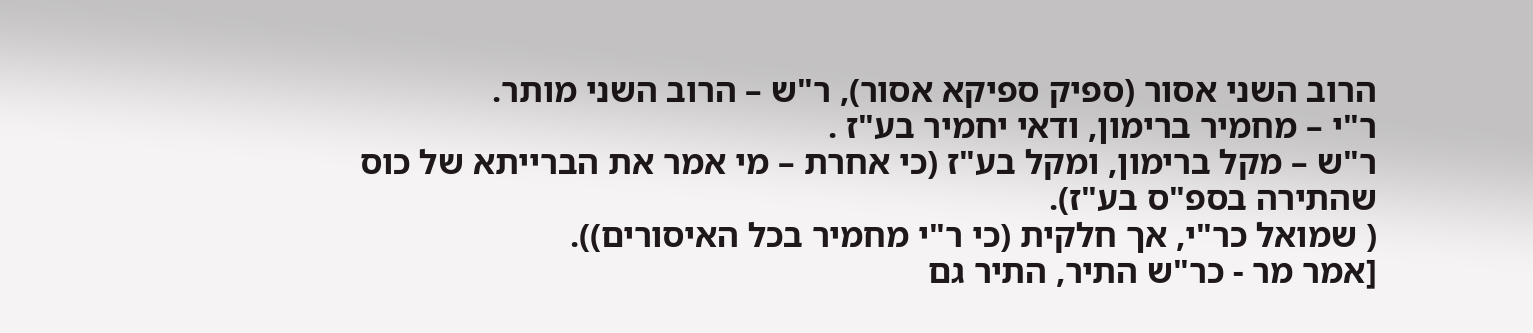הרוב השני אסור (ספיק ספיקא אסור), ר"ש – הרוב השני מותר.
ר"י – מחמיר ברימון, ודאי יחמיר בע"ז .
ר"ש – מקל ברימון, ומקל בע"ז (כי אחרת – מי אמר את הברייתא של כוס שהתירה בספ"ס בע"ז).
( שמואל כר"י, אך חלקית (כי ר"י מחמיר בכל האיסורים)).
[אמר מר - כר"ש התיר, התיר גם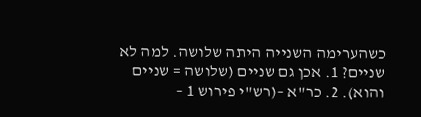כשהערימה השנייה היתה שלושה. למה לא שניים? 1. אכן גם שניים (שלושה = שניים והוא). 2. כר"א –(רש"י פירוש 1 –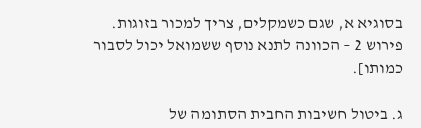בסוגיא א, שגם כשמקלים, צריך למכור בזוגות. פירוש 2 – הכוונה לתנא נוסף ששמואל יכול לסבור כמותו].

ג. ביטול חשיבות החבית הסתומה של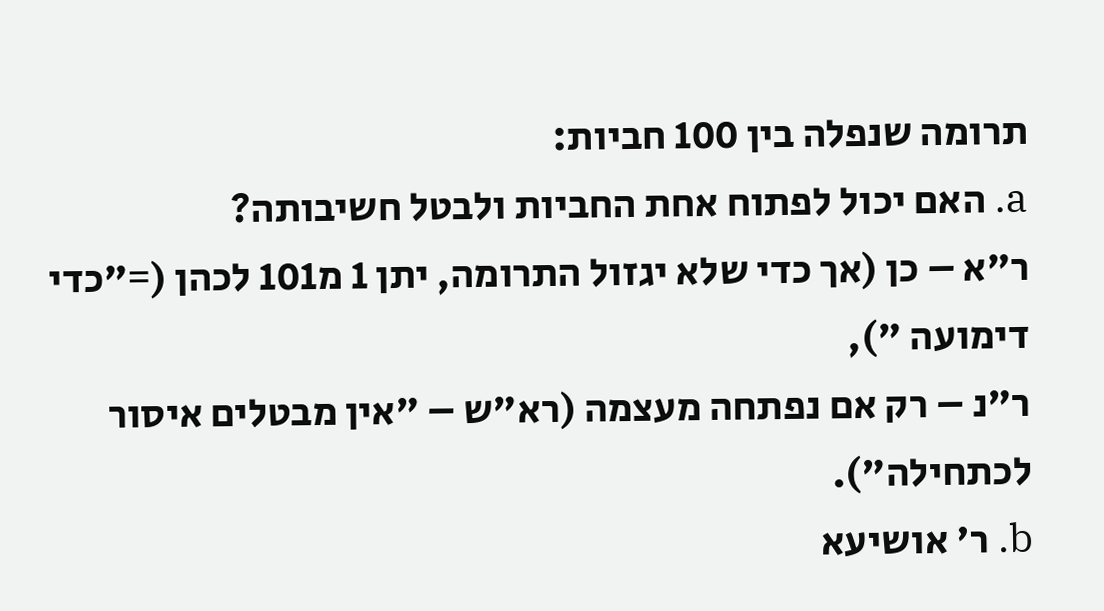תרומה שנפלה בין 100 חביות:
a. האם יכול לפתוח אחת החביות ולבטל חשיבותה?
ר"א – כן (אך כדי שלא יגזול התרומה, יתן 1 מ101 לכהן (="כדי דימועה "),
ר"נ – רק אם נפתחה מעצמה (רא"ש – "אין מבטלים איסור לכתחילה").
b. ר' אושיעא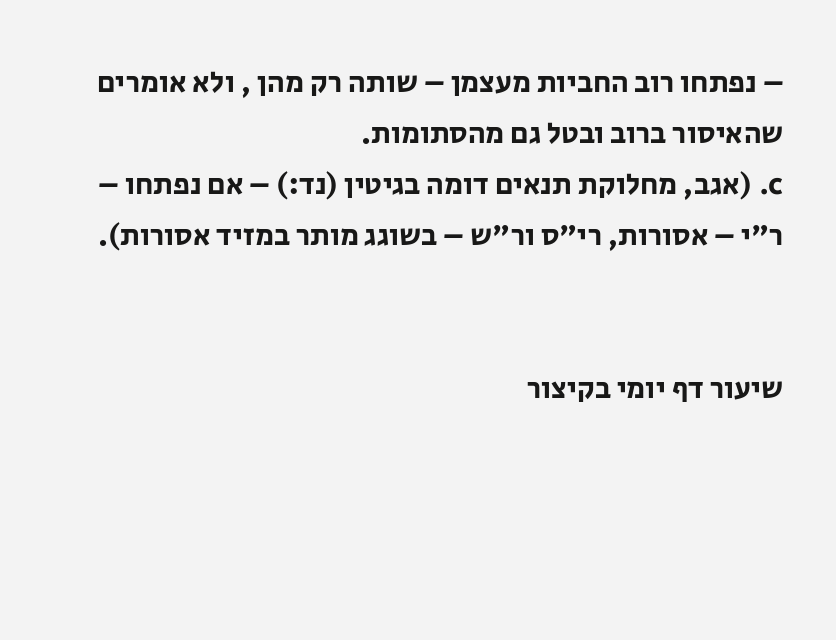– נפתחו רוב החביות מעצמן – שותה רק מהן , ולא אומרים שהאיסור ברוב ובטל גם מהסתומות.
c. (אגב, מחלוקת תנאים דומה בגיטין (נד:) – אם נפתחו – ר"י – אסורות, רי"ס ור"ש – בשוגג מותר במזיד אסורות).


שיעור דף יומי בקיצור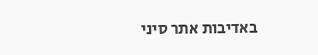באדיבות אתר סיני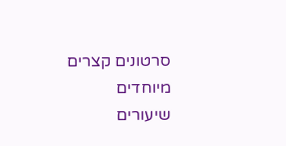סרטונים קצרים מיוחדים
שיעורים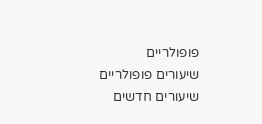פופולריים
שיעורים פופולריים
שיעורים חדשים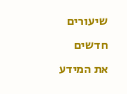שיעורים חדשים
את המידע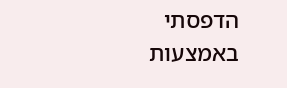הדפסתי באמצעות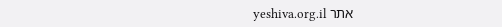אתר yeshiva.org.il